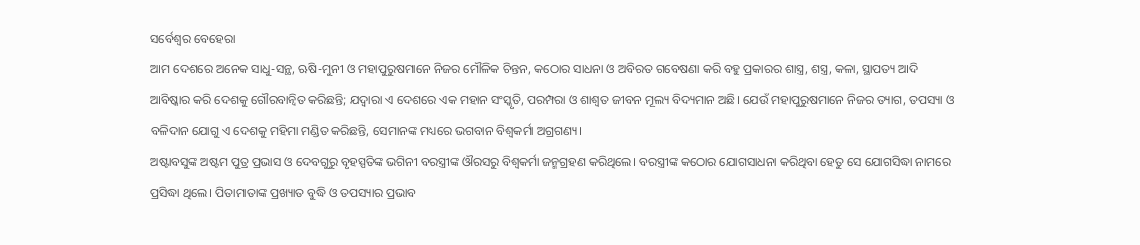ସର୍ବେଶ୍ୱର ବେହେରା
ଆମ ଦେଶରେ ଅନେକ ସାଧୁ-ସନ୍ଥ, ଋଷି-ମୁନୀ ଓ ମହାପୁରୁଷମାନେ ନିଜର ମୌଳିକ ଚିନ୍ତନ, କଠୋର ସାଧନା ଓ ଅବିରତ ଗବେଷଣା କରି ବହୁ ପ୍ରକାରର ଶାସ୍ତ୍ର, ଶସ୍ତ୍ର, କଳା, ସ୍ଥାପତ୍ୟ ଆଦି ଆବିଷ୍କାର କରି ଦେଶକୁ ଗୌରବାନ୍ୱିତ କରିଛନ୍ତି; ଯଦ୍ୱାରା ଏ ଦେଶରେ ଏକ ମହାନ ସଂସ୍କୃତି, ପରମ୍ପରା ଓ ଶାଶ୍ୱତ ଜୀବନ ମୂଲ୍ୟ ବିଦ୍ୟମାନ ଅଛି। ଯେଉଁ ମହାପୁରୁଷମାନେ ନିଜର ତ୍ୟାଗ, ତପସ୍ୟା ଓ ବଳିଦାନ ଯୋଗୁ ଏ ଦେଶକୁ ମହିମା ମଣ୍ଡିତ କରିଛନ୍ତି, ସେମାନଙ୍କ ମଧ୍ୟରେ ଭଗବାନ ବିଶ୍ୱକର୍ମା ଅଗ୍ରଗଣ୍ୟ।
ଅଷ୍ଟାବସୁଙ୍କ ଅଷ୍ଟମ ପୁତ୍ର ପ୍ରଭାସ ଓ ଦେବଗୁରୁ ବୃହସ୍ପତିଙ୍କ ଭଗିନୀ ବରସ୍ତ୍ରୀଙ୍କ ଔରସରୁ ବିଶ୍ୱକର୍ମା ଜନ୍ମଗ୍ରହଣ କରିଥିଲେ। ବରସ୍ତ୍ରୀଙ୍କ କଠୋର ଯୋଗସାଧନା କରିଥିବା ହେତୁ ସେ ଯୋଗସିଦ୍ଧା ନାମରେ ପ୍ରସିଦ୍ଧା ଥିଲେ। ପିତାମାତାଙ୍କ ପ୍ରଖ୍ୟାତ ବୁଦ୍ଧି ଓ ତପସ୍ୟାର ପ୍ରଭାବ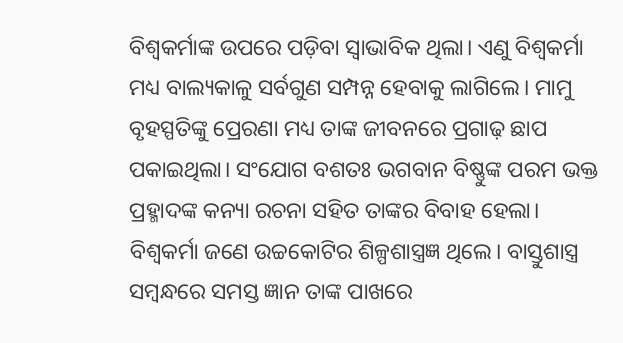ବିଶ୍ୱକର୍ମାଙ୍କ ଉପରେ ପଡ଼ିବା ସ୍ୱାଭାବିକ ଥିଲା। ଏଣୁ ବିଶ୍ୱକର୍ମା ମଧ୍ୟ ବାଲ୍ୟକାଳୁ ସର୍ବଗୁଣ ସମ୍ପନ୍ନ ହେବାକୁ ଲାଗିଲେ। ମାମୁ ବୃହସ୍ପତିଙ୍କୁ ପ୍ରେରଣା ମଧ୍ୟ ତାଙ୍କ ଜୀବନରେ ପ୍ରଗାଢ଼ ଛାପ ପକାଇଥିଲା। ସଂଯୋଗ ବଶତଃ ଭଗବାନ ବିଷ୍ଣୁଙ୍କ ପରମ ଭକ୍ତ ପ୍ରହ୍ମାଦଙ୍କ କନ୍ୟା ରଚନା ସହିତ ତାଙ୍କର ବିବାହ ହେଲା।
ବିଶ୍ୱକର୍ମା ଜଣେ ଉଚ୍ଚକୋଟିର ଶିଳ୍ପଶାସ୍ତ୍ରଜ୍ଞ ଥିଲେ। ବାସ୍ତୁଶାସ୍ତ୍ର ସମ୍ବନ୍ଧରେ ସମସ୍ତ ଜ୍ଞାନ ତାଙ୍କ ପାଖରେ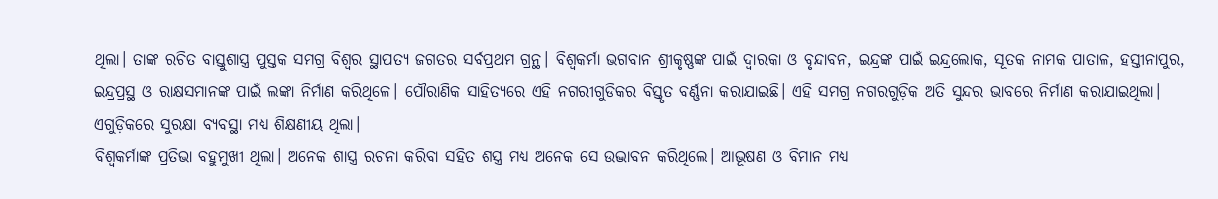ଥିଲା। ତାଙ୍କ ରଚିତ ବାସ୍ତୁଶାସ୍ତ୍ର ପୁସ୍ତକ ସମଗ୍ର ବିଶ୍ୱର ସ୍ଥାପତ୍ୟ ଜଗତର ସର୍ବପ୍ରଥମ ଗ୍ରନ୍ଥ। ବିଶ୍ୱକର୍ମା ଭଗବାନ ଶ୍ରୀକୃଷ୍ଣଙ୍କ ପାଇଁ ଦ୍ୱାରକା ଓ ବୃନ୍ଦାବନ, ଇନ୍ଦ୍ରଙ୍କ ପାଇଁ ଇନ୍ଦ୍ରଲୋକ, ସୂତକ ନାମକ ପାତାଳ, ହସ୍ତୀନାପୁର, ଇନ୍ଦ୍ରପ୍ରସ୍ଥ ଓ ରାକ୍ଷସମାନଙ୍କ ପାଇଁ ଲଙ୍କା ନିର୍ମାଣ କରିଥିଳେ। ପୌରାଣିକ ସାହିତ୍ୟରେ ଏହି ନଗରୀଗୁଡିକର ବିସ୍ତୃତ ବର୍ଣ୍ଣନା କରାଯାଇଛି। ଏହି ସମଗ୍ର ନଗରଗୁଡ଼ିକ ଅତି ସୁନ୍ଦର ଭାବରେ ନିର୍ମାଣ କରାଯାଇଥିଲା। ଏଗୁଡ଼ିକରେ ସୁରକ୍ଷା ବ୍ୟବସ୍ଥା ମଧ୍ୟ ଶିକ୍ଷଣୀୟ ଥିଲା।
ବିଶ୍ୱକର୍ମାଙ୍କ ପ୍ରତିଭା ବହୁମୁଖୀ ଥିଲା। ଅନେକ ଶାସ୍ତ୍ର ରଚନା କରିବା ସହିତ ଶସ୍ତ୍ର ମଧ୍ୟ ଅନେକ ସେ ଉଦ୍ଭାବନ କରିଥିଲେ। ଆଭୂଷଣ ଓ ବିମାନ ମଧ୍ୟ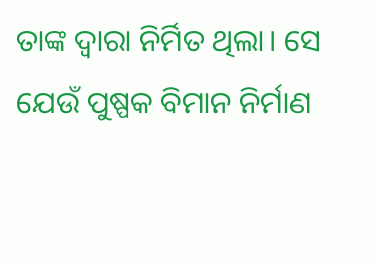ତାଙ୍କ ଦ୍ୱାରା ନିର୍ମିତ ଥିଲା। ସେ ଯେଉଁ ପୁଷ୍ପକ ବିମାନ ନିର୍ମାଣ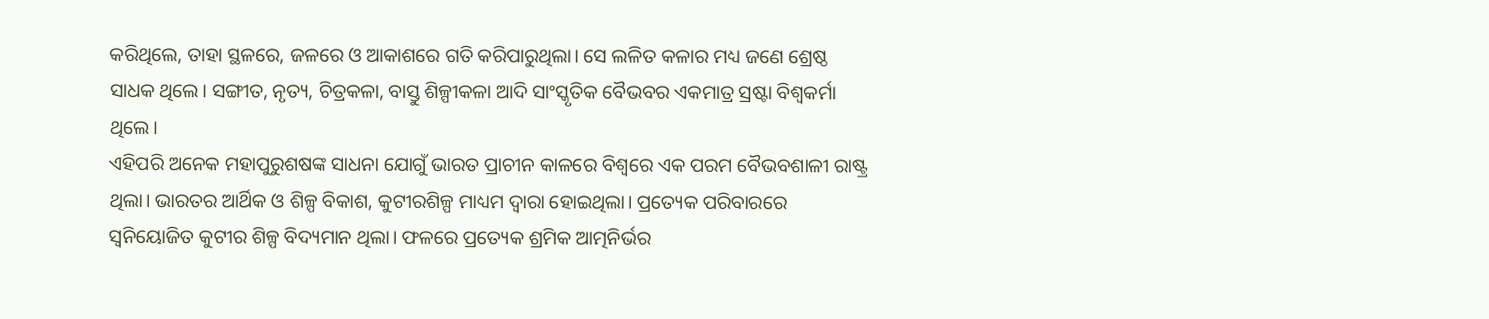କରିଥିଲେ, ତାହା ସ୍ଥଳରେ, ଜଳରେ ଓ ଆକାଶରେ ଗତି କରିପାରୁଥିଲା। ସେ ଲଳିତ କଳାର ମଧ୍ୟ ଜଣେ ଶ୍ରେଷ୍ଠ ସାଧକ ଥିଲେ। ସଙ୍ଗୀତ, ନୃତ୍ୟ, ଚିତ୍ରକଳା, ବାସ୍ତୁ ଶିଳ୍ପୀକଳା ଆଦି ସାଂସ୍କୃତିକ ବୈଭବର ଏକମାତ୍ର ସ୍ରଷ୍ଟା ବିଶ୍ୱକର୍ମା ଥିଲେ।
ଏହିପରି ଅନେକ ମହାପୁରୁଶଷଙ୍କ ସାଧନା ଯୋଗୁଁ ଭାରତ ପ୍ରାଚୀନ କାଳରେ ବିଶ୍ୱରେ ଏକ ପରମ ବୈଭବଶାଳୀ ରାଷ୍ଟ୍ର ଥିଲା। ଭାରତର ଆର୍ଥିକ ଓ ଶିଳ୍ପ ବିକାଶ, କୁଟୀରଶିଳ୍ପ ମାଧ୍ୟମ ଦ୍ୱାରା ହୋଇଥିଲା। ପ୍ରତ୍ୟେକ ପରିବାରରେ ସ୍ୱନିୟୋଜିତ କୁଟୀର ଶିଳ୍ପ ବିଦ୍ୟମାନ ଥିଲା। ଫଳରେ ପ୍ରତ୍ୟେକ ଶ୍ରମିକ ଆତ୍ମନିର୍ଭର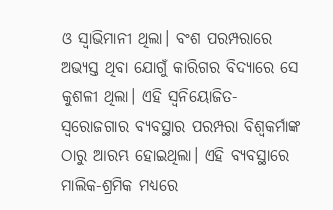ଓ ସ୍ୱାଭିମାନୀ ଥିଲା। ବଂଶ ପରମ୍ପରାରେ ଅଭ୍ୟସ୍ତ ଥିବା ଯୋଗୁଁ କାରିଗର ବିଦ୍ୟାରେ ସେ କୁଶଳୀ ଥିଲା। ଏହି ସ୍ୱନିୟୋଜିତ-ସ୍ୱରୋଜଗାର ବ୍ୟବସ୍ଥାର ପରମ୍ପରା ବିଶ୍ୱକର୍ମାଙ୍କ ଠାରୁ ଆରମ୍ଭ ହୋଇଥିଲା। ଏହି ବ୍ୟବସ୍ଥାରେ ମାଲିକ-ଶ୍ରମିକ ମଧ୍ୟରେ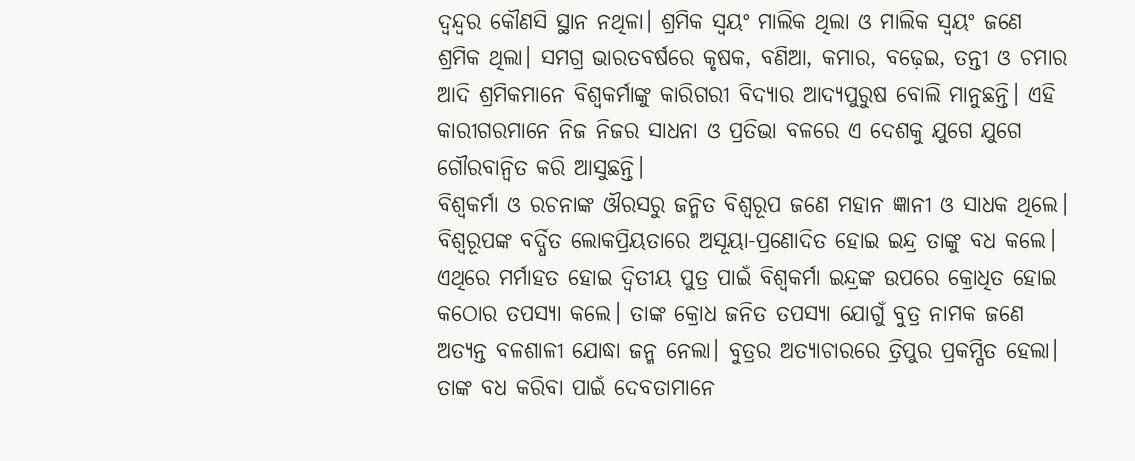ଦ୍ୱନ୍ଦ୍ୱର କୌଣସି ସ୍ଥାନ ନଥିଳା। ଶ୍ରମିକ ସ୍ୱୟଂ ମାଲିକ ଥିଲା ଓ ମାଲିକ ସ୍ୱୟଂ ଜଣେ ଶ୍ରମିକ ଥିଲା। ସମଗ୍ର ଭାରତବର୍ଷରେ କୃଷକ, ବଣିଆ, କମାର, ବଢ଼େଇ, ତନ୍ତୀ ଓ ଚମାର ଆଦି ଶ୍ରମିକମାନେ ବିଶ୍ୱକର୍ମାଙ୍କୁ କାରିଗରୀ ବିଦ୍ୟାର ଆଦ୍ୟପୁରୁଷ ବୋଲି ମାନୁଛନ୍ତି। ଏହି କାରୀଗରମାନେ ନିଜ ନିଜର ସାଧନା ଓ ପ୍ରତିଭା ବଳରେ ଏ ଦେଶକୁ ଯୁଗେ ଯୁଗେ ଗୌରବାନ୍ୱିତ କରି ଆସୁଛନ୍ତି।
ବିଶ୍ୱକର୍ମା ଓ ରଚନାଙ୍କ ଔରସରୁ ଜନ୍ମିତ ବିଶ୍ୱରୂପ ଜଣେ ମହାନ ଜ୍ଞାନୀ ଓ ସାଧକ ଥିଲେ। ବିଶ୍ୱରୂପଙ୍କ ବର୍ଦ୍ଧିତ ଲୋକପ୍ରିୟତାରେ ଅସୂୟା-ପ୍ରଣୋଦିତ ହୋଇ ଇନ୍ଦ୍ର ତାଙ୍କୁ ବଧ କଲେ। ଏଥିରେ ମର୍ମାହତ ହୋଇ ଦ୍ୱିତୀୟ ପୁତ୍ର ପାଇଁ ବିଶ୍ୱକର୍ମା ଇନ୍ଦ୍ରଙ୍କ ଉପରେ କ୍ରୋଧିତ ହୋଇ କଠୋର ତପସ୍ୟା କଲେ। ତାଙ୍କ କ୍ରୋଧ ଜନିତ ତପସ୍ୟା ଯୋଗୁଁ ବୁତ୍ର ନାମକ ଜଣେ ଅତ୍ୟନ୍ତ ବଳଶାଳୀ ଯୋଦ୍ଧା ଜନ୍ମ ନେଲା। ବୁତ୍ରର ଅତ୍ୟାଚାରରେ ତ୍ରିପୁର ପ୍ରକମ୍ପିତ ହେଲା। ତାଙ୍କ ବଧ କରିବା ପାଇଁ ଦେବତାମାନେ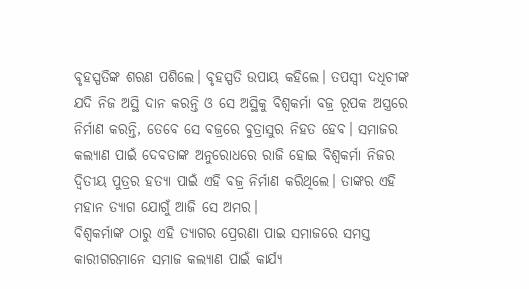ବୃହସ୍ପତିଙ୍କ ଶରଣ ପଶିଲେ। ବୃହସ୍ପତି ଉପାୟ କହିଲେ। ତପସ୍ୱୀ ଦଧିଚୀଙ୍କ ଯଦି ନିଜ ଅସ୍ଥି ଦାନ କରନ୍ତି ଓ ସେ ଅସ୍ଥିକୁ ବିଶ୍ୱକର୍ମା ବଜ୍ର ରୂପକ ଅସ୍ତ୍ରରେ ନିର୍ମାଣ କରନ୍ତି, ତେବେ ସେ ବଜ୍ରରେ ବୁତ୍ରାସୁର ନିହତ ହେବ। ସମାଜର କଲ୍ୟାଣ ପାଇଁ ଦେବତାଙ୍କ ଅନୁରୋଧରେ ରାଜି ହୋଇ ବିଶ୍ୱକର୍ମା ନିଜର ଦ୍ୱିତୀୟ ପୁତ୍ରର ହତ୍ୟା ପାଇଁ ଏହି ବଜ୍ର ନିର୍ମାଣ କରିଥିଲେ। ତାଙ୍କର ଏହି ମହାନ ତ୍ୟାଗ ଯୋଗୁଁ ଆଜି ସେ ଅମର।
ବିଶ୍ୱକର୍ମାଙ୍କ ଠାରୁ ଏହି ତ୍ୟାଗର ପ୍ରେରଣା ପାଇ ସମାଜରେ ସମସ୍ତ କାରୀଗରମାନେ ସମାଜ କଲ୍ୟାଣ ପାଇଁ କାର୍ଯ୍ୟ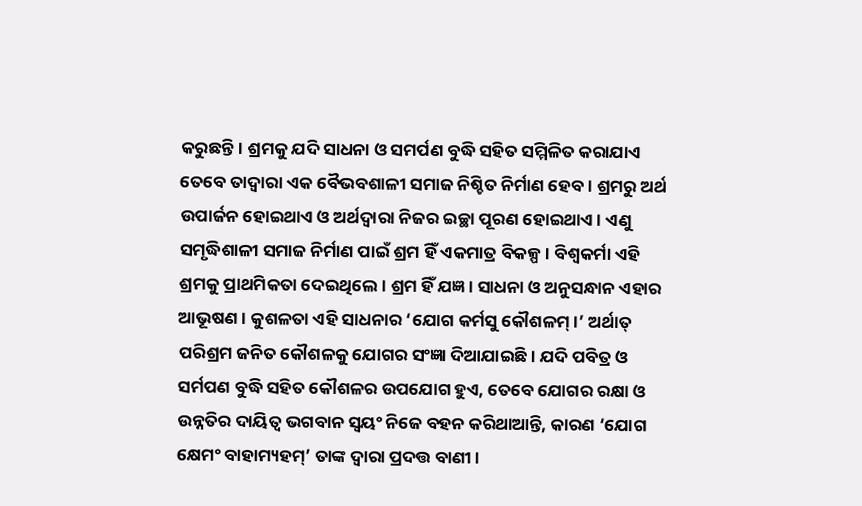କରୁଛନ୍ତି। ଶ୍ରମକୁ ଯଦି ସାଧନା ଓ ସମର୍ପଣ ବୁଦ୍ଧି ସହିତ ସମ୍ମିଳିତ କରାଯାଏ ତେବେ ତାଦ୍ୱାରା ଏକ ବୈଭବଶାଳୀ ସମାଜ ନିଶ୍ଚିତ ନିର୍ମାଣ ହେବ। ଶ୍ରମରୁ ଅର୍ଥ ଉପାର୍ଜନ ହୋଇଥାଏ ଓ ଅର୍ଥଦ୍ୱାରା ନିଜର ଇଚ୍ଛା ପୂରଣ ହୋଇଥାଏ। ଏଣୁ ସମୃଦ୍ଧିଶାଳୀ ସମାଜ ନିର୍ମାଣ ପାଇଁ ଶ୍ରମ ହିଁ ଏକମାତ୍ର ବିକଳ୍ପ। ବିଶ୍ୱକର୍ମା ଏହି ଶ୍ରମକୁ ପ୍ରାଥମିକତା ଦେଇଥିଲେ। ଶ୍ରମ ହିଁ ଯଜ୍ଞ। ସାଧନା ଓ ଅନୁସନ୍ଧାନ ଏହାର ଆଭୂଷଣ। କୁଶଳତା ଏହି ସାଧନାର ‘ଯୋଗ କର୍ମସୁ କୌଶଳମ୍।’ ଅର୍ଥାତ୍ ପରିଶ୍ରମ ଜନିତ କୌଶଳକୁ ଯୋଗର ସଂଜ୍ଞା ଦିଆଯାଇଛି। ଯଦି ପବିତ୍ର ଓ ସର୍ମପଣ ବୁଦ୍ଧି ସହିତ କୌଶଳର ଉପଯୋଗ ହୁଏ, ତେବେ ଯୋଗର ରକ୍ଷା ଓ ଉନ୍ନତିର ଦାୟିତ୍ୱ ଭଗବାନ ସ୍ୱୟଂ ନିଜେ ବହନ କରିଥାଆନ୍ତି, କାରଣ ‘ଯୋଗ କ୍ଷେମଂ ବାହାମ୍ୟହମ୍’ ତାଙ୍କ ଦ୍ୱାରା ପ୍ରଦତ୍ତ ବାଣୀ।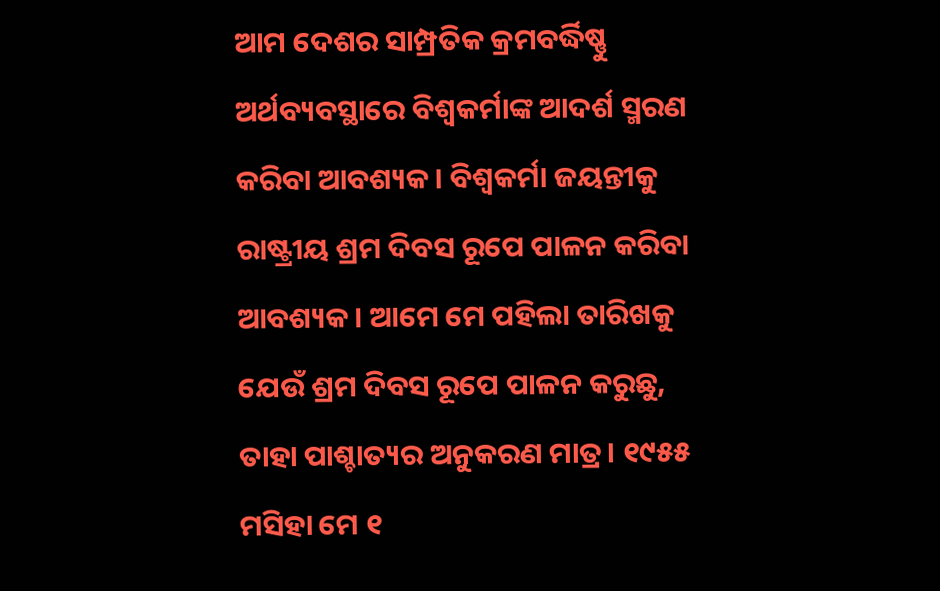ଆମ ଦେଶର ସାମ୍ପ୍ରତିକ କ୍ରମବର୍ଦ୍ଧିଷ୍ଣୁ ଅର୍ଥବ୍ୟବସ୍ଥାରେ ବିଶ୍ୱକର୍ମାଙ୍କ ଆଦର୍ଶ ସ୍ମରଣ କରିବା ଆବଶ୍ୟକ। ବିଶ୍ୱକର୍ମା ଜୟନ୍ତୀକୁ ରାଷ୍ଟ୍ରୀୟ ଶ୍ରମ ଦିବସ ରୂପେ ପାଳନ କରିବା ଆବଶ୍ୟକ। ଆମେ ମେ ପହିଲା ତାରିଖକୁ ଯେଉଁ ଶ୍ରମ ଦିବସ ରୂପେ ପାଳନ କରୁଛୁ, ତାହା ପାଶ୍ଚାତ୍ୟର ଅନୁକରଣ ମାତ୍ର। ୧୯୫୫ ମସିହା ମେ ୧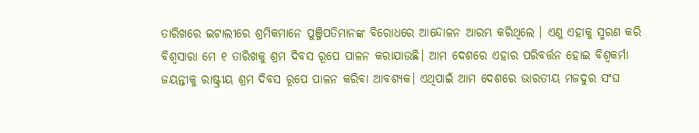ତାରିଖରେ ଇଟାଲୀରେ ଶ୍ରମିକମାନେ ପୁଞ୍ଜିପତିମାନଙ୍କ ବିରୋଧରେ ଆନ୍ଦୋଳନ ଆରମ୍ଭ କରିଥିଲେ । ଏଣୁ ଏହାକୁ ସ୍ମରଣ କରି ବିଶ୍ୱସାରା ମେ ୧ ତାରିଖକୁ ଶ୍ରମ ଦିବସ ରୂପେ ପାଳନ କରାଯାଉଛି। ଆମ ଦେଶରେ ଏହାର ପରିବର୍ତ୍ତନ ହୋଇ ବିଶ୍ୱକର୍ମା ଜୟନ୍ତୀକୁ ରାଷ୍ଟ୍ରୀୟ ଶ୍ରମ ଦିବସ ରୂପେ ପାଳନ କରିବା ଆବଶ୍ୟକ। ଏଥିପାଇଁ ଆମ ଦେଶରେ ଭାରତୀୟ ମଜଦୁର ସଂଘ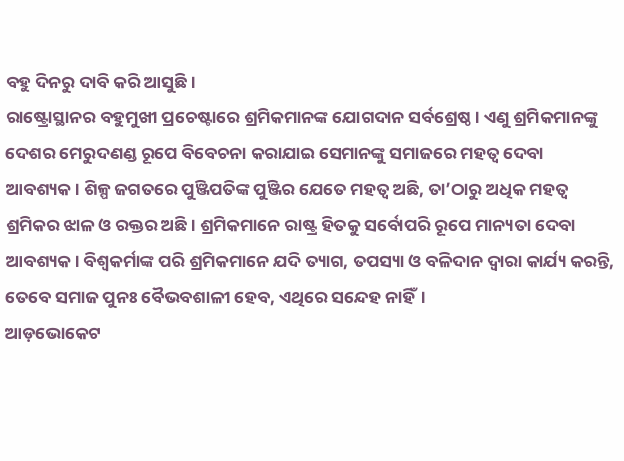ବହୁ ଦିନରୁ ଦାବି କରି ଆସୁଛି।
ରାଷ୍ଟ୍ରୋସ୍ଥାନର ବହୁମୁଖୀ ପ୍ରଚେଷ୍ଟାରେ ଶ୍ରମିକମାନଙ୍କ ଯୋଗଦାନ ସର୍ବଶ୍ରେଷ୍ଠ। ଏଣୁ ଶ୍ରମିକମାନଙ୍କୁ ଦେଶର ମେରୁଦଣଣ୍ଡ ରୂପେ ବିବେଚନା କରାଯାଇ ସେମାନଙ୍କୁ ସମାଜରେ ମହତ୍ୱ ଦେବା ଆବଶ୍ୟକ। ଶିଳ୍ପ ଜଗତରେ ପୁଞ୍ଜିପତିଙ୍କ ପୁଞ୍ଜିର ଯେତେ ମହତ୍ୱ ଅଛି, ତା’ଠାରୁ ଅଧିକ ମହତ୍ୱ ଶ୍ରମିକର ଝାଳ ଓ ରକ୍ତର ଅଛି। ଶ୍ରମିକମାନେ ରାଷ୍ଟ୍ର ହିତକୁ ସର୍ବୋପରି ରୂପେ ମାନ୍ୟତା ଦେବା ଆବଶ୍ୟକ। ବିଶ୍ୱକର୍ମାଙ୍କ ପରି ଶ୍ରମିକମାନେ ଯଦି ତ୍ୟାଗ, ତପସ୍ୟା ଓ ବଳିଦାନ ଦ୍ୱାରା କାର୍ଯ୍ୟ କରନ୍ତି, ତେବେ ସମାଜ ପୁନଃ ବୈଭବଶାଳୀ ହେବ, ଏଥିରେ ସନ୍ଦେହ ନାହିଁ।
ଆଡ଼ଭୋକେଟ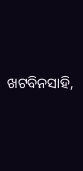ଖଟବିନସାହି,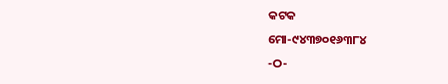କଟକ
ମୋ-୯୪୩୭୦୧୬୩୮୪
-ଠ-